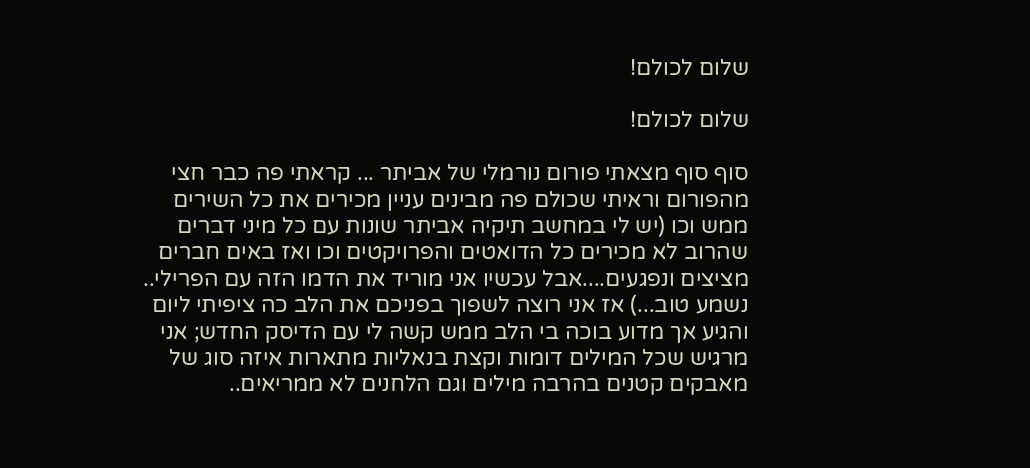שלום לכולם!

שלום לכולם!

סוף סוף מצאתי פורום נורמלי של אביתר ... קראתי פה כבר חצי מהפורום וראיתי שכולם פה מבינים עניין מכירים את כל השירים ממש וכו (יש לי במחשב תיקיה אביתר שונות עם כל מיני דברים שהרוב לא מכירים כל הדואטים והפרויקטים וכו ואז באים חברים מציצים ונפגעים....אבל עכשיו אני מוריד את הדמו הזה עם הפרילי.. נשמע טוב...) אז אני רוצה לשפוך בפניכם את הלב כה ציפיתי ליום והגיע אך מדוע בוכה בי הלב ממש קשה לי עם הדיסק החדש; אני מרגיש שכל המילים דומות וקצת בנאליות מתארות איזה סוג של מאבקים קטנים בהרבה מילים וגם הלחנים לא ממריאים..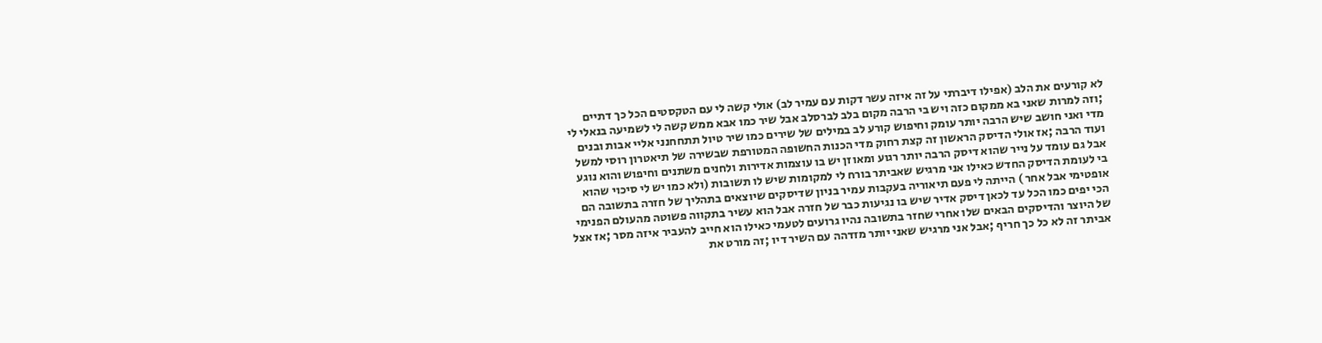לא קורעים את הלב (אפילו דיברתי על זה איזה עשר דקות עם עמיר לב) אולי קשה לי עם הטקסטים הכל כך דתיים ;וזה למרות שאני בא ממקום כזה ויש בי הרבה מקום בלב לברסלב אבל שיר כמו אבא ממש קשה לי לשמיעה בנאלי לי מדי ואני חושב שיש הרבה יותר עומק וחיפוש קורע לב במילים של שירים כמו שיר טיול תתחחנני אליי אבות ובנים ועוד הרבה ;אז אולי הדיסק הראשון זה קצת רחוק מדי הכנות החשופה המטורפת שבשירה של תיאטרון רוסי למשל אבל גם עומד על נייר שהוא דיסק הרבה יותר רגוע ומאוזן יש בו עוצמות אדירות ולחנים משתנים וחיפוש והוא נוגע בי לעומת הדיסק החדש כאילו אני מרגיש שאביתר בורח לי למקומות שיש לו תשובות (ולא כמו יש לי סיכוי שהוא אופטימי אבל אחר ) הייתה לי פעם תיאוריה בעקבות עמיר בניון שדיסקים שיוצאים בתהליך של חזרה בתשובה הם הכי יפים כמו הכל עד לכאן דיסק אדיר שיש בו נגיעות כבר של חזרה אבל הוא עשיר בתקווה פשוטה מהעולם הפנימי של היוצר והדיסקים הבאים שלו אחרי שחזר בתשובה נהיו גרועים לטעמי כאילו הוא חייב להעביר איזה מסר ;אז אצל אביתר זה לא כל כך חריף ;אבל אני מרגיש שאני יותר מזדהה עם השיר דיו ;זה מורט את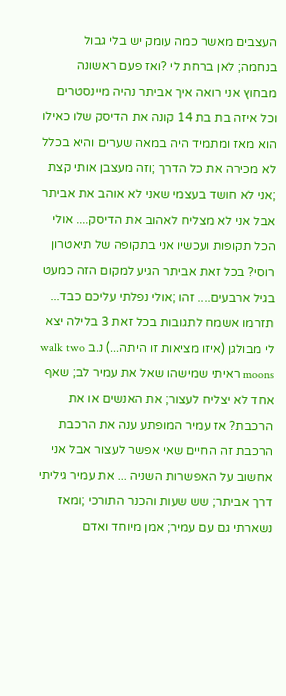העצבים מאשר כמה עומק יש בלי גבול בנחמה; לאן ברחת לי ?ואז פעם ראשונה מבחוץ אני רואה איך אביתר נהיה מיינסטרים וכל איזה בת בת 14 קונה את הדיסק שלו כאילו הוא מאז ומתמיד היה במאה שערים והיא בכלל לא מכירה את כל הדרך ;וזה מעצבן אותי קצת ;אני לא חושד בעצמי שאני לא אוהב את אביתר אבל אני לא מצליח לאהוב את הדיסק.... אולי הכל תקופות ועכשיו אני בתקופה של תיאטרון רוסי? בכל זאת אביתר הגיע למקום הזה כמעט בגיל ארבעים.... זהו ;אולי נפלתי עליכם כבד... תזרמו אשמח לתגובות בכל זאת 3 בלילה יצא לי מבולגן (איזו מציאות זו היתה...) נ.ב walk two moons ראיתי שמישהו שאל את עמיר לב; שאף אחד לא יצליח לעצור; את האנשים או את הרכבת? אז עמיר המופתע ענה את הרכבת הרכבת זה החיים שאי אפשר לעצור אבל אני אחשוב על האפשרות השניה ... את עמיר גיליתי דרך אביתר; שש שעות והכנר התורכי ;ומאז נשארתי גם עם עמיר; אמן מיוחד ואדם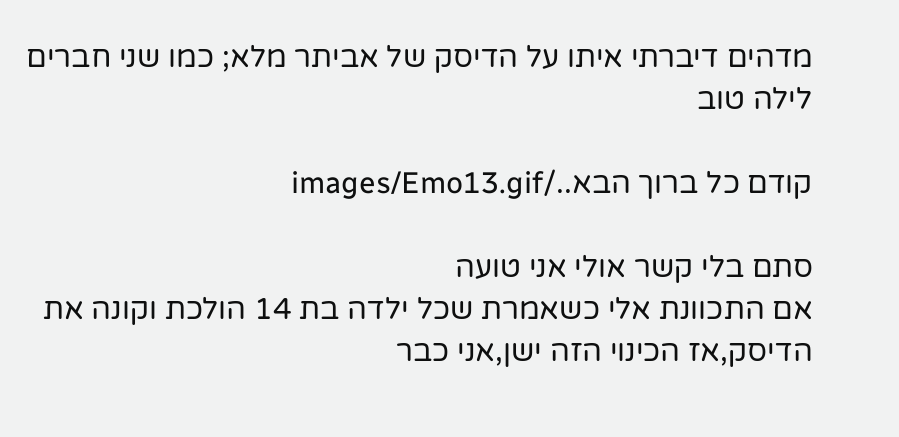מדהים דיברתי איתו על הדיסק של אביתר מלא; כמו שני חברים לילה טוב

קודם כל ברוך הבא../images/Emo13.gif

סתם בלי קשר אולי אני טועה
אם התכוונת אלי כשאמרת שכל ילדה בת 14 הולכת וקונה את הדיסק,אז הכינוי הזה ישן,אני כבר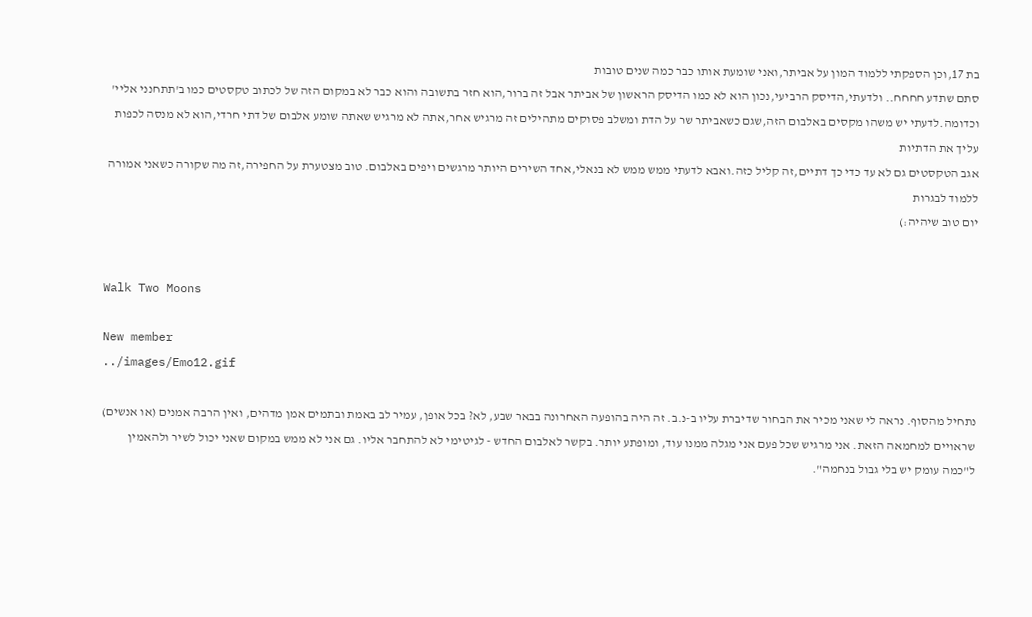בת 17,וכן הספקתי ללמוד המון על אביתר,ואני שומעת אותו כבר כמה שנים טובות
סתם שתדע חחחח.. ולדעתי,הדיסק הרביעי,נכון הוא לא כמו הדיסק הראשון של אביתר אבל זה ברור,הוא חזר בתשובה והוא כבר לא במקום הזה של לכתוב טקסטים כמו ב'תתחנני אליי' וכדומה.לדעתי יש משהו מקסים באלבום הזה,שגם כשאביתר שר על הדת ומשלב פסוקים מתהילים זה מרגיש אחר,אתה לא מרגיש שאתה שומע אלבום של דתי חרדי,הוא לא מנסה לכפות עליך את הדתיות
אגב הטקסטים גם לא עד כדי כך דתיים,זה קליל כזה.ואבא לדעתי ממש ממש לא בנאלי,אחד השירים היותר מרגשים ויפים באלבום. טוב מצטערת על החפירה,זה מה שקורה כשאני אמורה ללמוד לבגרות
יום טוב שיהיה:)


Walk Two Moons

New member
../images/Emo12.gif

נתחיל מהסוף. נראה לי שאני מכיר את הבחור שדיברת עליו ב-נ.ב. זה היה בהופעה האחרונה בבאר שבע, לא? בכל אופן, עמיר לב באמת ובתמים אמן מדהים, ואין הרבה אמנים (או אנשים) שראויים למחמאה הזאת. אני מרגיש שכל פעם אני מגלה ממנו עוד, ומופתע יותר. בקשר לאלבום החדש - לגיטימי לא להתחבר אליו. גם אני לא ממש במקום שאני יכול לשיר ולהאמין ל"כמה עומק יש בלי גבול בנחמה".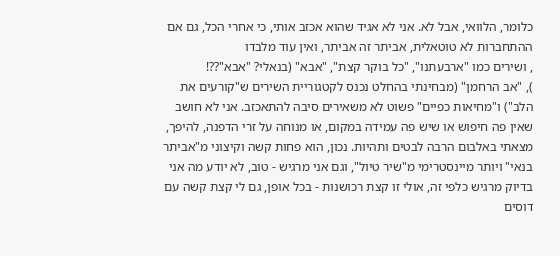כלומר, הלוואי, אבל לא. אני לא אגיד שהוא אכזב אותי, כי אחרי הכל, גם אם ההתחברות לא טוטאלית, אביתר זה אביתר, ואין עוד מלבדו
, ושירים כמו "ארבעתנו", "כל בוקר קצת", "אבא" (בנאלי? "אבא"??!
), "אב הרחמן" (מבחינתי בהחלט נכנס לקטגוריית השירים ש"קורעים את הלב") ו"מחיאות כפיים" פשוט לא משאירים סיבה להתאכזב. אני לא חושב שאין פה חיפוש או שיש פה עמידה במקום, או מנוחה על זרי הדפנה, להיפך, מצאתי באלבום הרבה לבטים ותהיות. נכון, הוא פחות קשה וקיצוני מ"אביתר בנאי" ויותר מיינסטרימי מ"שיר טיול", וגם אני מרגיש - טוב, לא יודע מה אני בדיוק מרגיש כלפי זה, אולי זו קצת רכושנות - בכל אופן, גם לי קצת קשה עם דוסים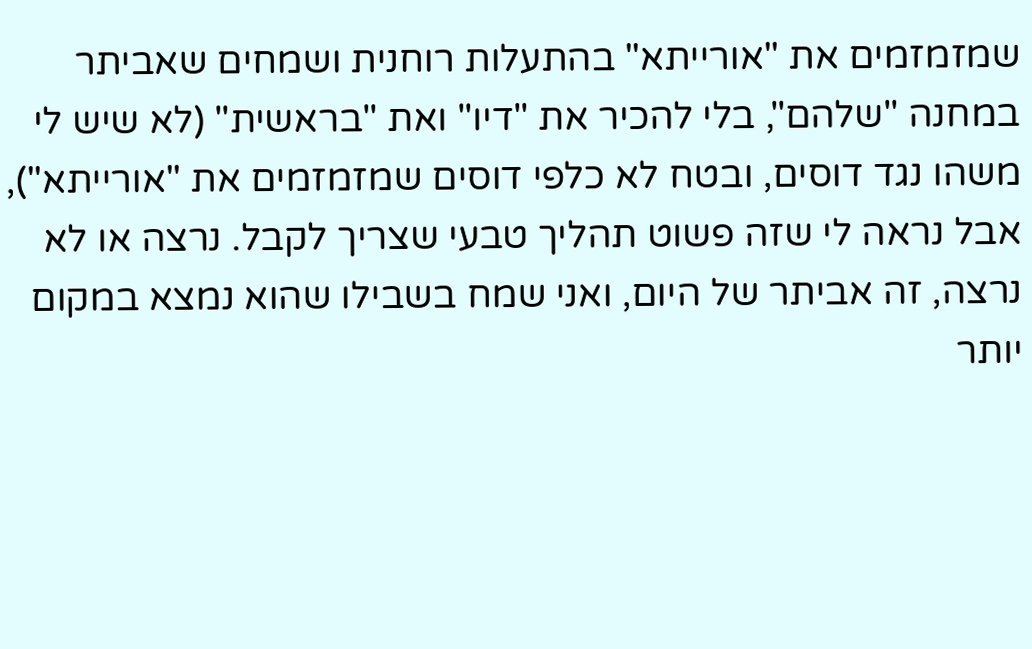שמזמזמים את "אורייתא" בהתעלות רוחנית ושמחים שאביתר במחנה "שלהם", בלי להכיר את "דיו" ואת "בראשית" (לא שיש לי משהו נגד דוסים, ובטח לא כלפי דוסים שמזמזמים את "אורייתא"), אבל נראה לי שזה פשוט תהליך טבעי שצריך לקבל. נרצה או לא נרצה, זה אביתר של היום, ואני שמח בשבילו שהוא נמצא במקום יותר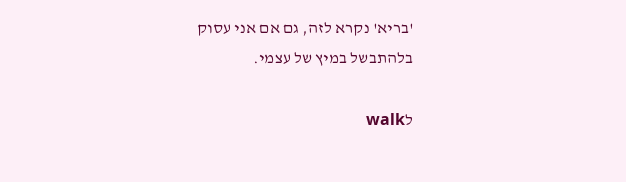'בריא' נקרא לזה, גם אם אני עסוק בלהתבשל במיץ של עצמי.

לwalk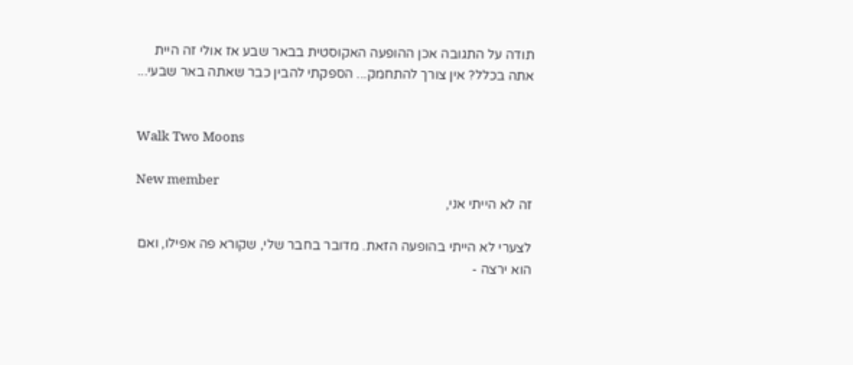תודה על התגובה אכן ההופעה האקוסטית בבאר שבע אז אולי זה היית אתה בכלל? אין צורך להתחמק... הספקתי להבין כבר שאתה באר שבעי...


Walk Two Moons

New member
זה לא הייתי אני,

לצערי לא הייתי בהופעה הזאת. מדובר בחבר שלי, שקורא פה אפילו, ואם הוא ירצה -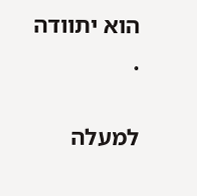הוא יתוודה
.

למעלה